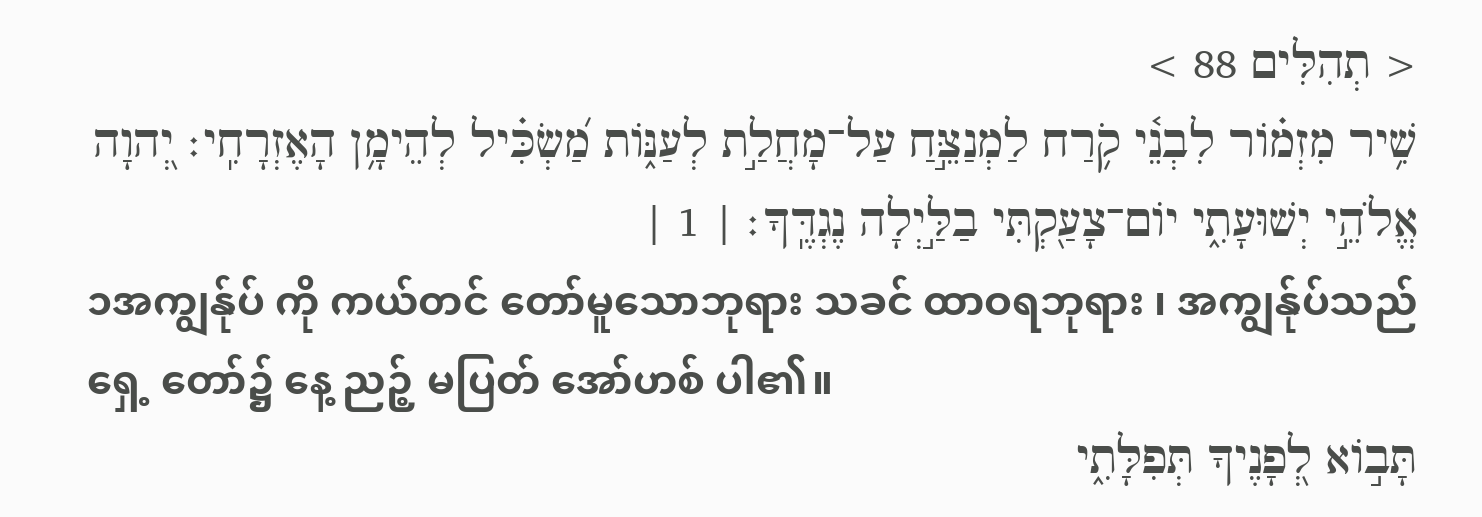< תְהִלִּים 88 >
שִׁ֥יר מִזְמ֗וֹר לִבְנֵ֫י קֹ֥רַח לַמְנַצֵּ֣חַ עַל־מָחֲלַ֣ת לְעַנּ֑וֹת מַ֝שְׂכִּ֗יל לְהֵימָ֥ן הָאֶזְרָחִֽי׃ יְ֭הוָה אֱלֹהֵ֣י יְשׁוּעָתִ֑י יוֹם־צָעַ֖קְתִּי בַלַּ֣יְלָה נֶגְדֶּֽךָ׃ | 1 |
၁အကျွန်ုပ် ကို ကယ်တင် တော်မူသောဘုရား သခင် ထာဝရဘုရား ၊ အကျွန်ုပ်သည် ရှေ့ တော်၌ နေ့ ညဉ့် မပြတ် အော်ဟစ် ပါ၏။
תָּב֣וֹא לְ֭פָנֶיךָ תְּפִלָּתִ֑י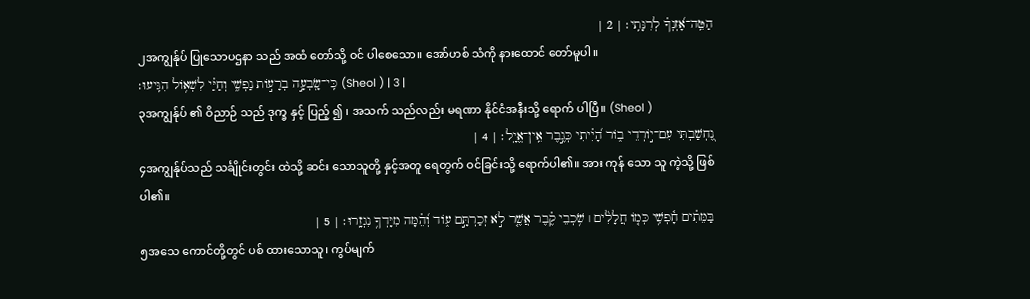הַטֵּֽה־אָ֝זְנְךָ֗ לְרִנָּתִֽי׃ | 2 |
၂အကျွန်ုပ် ပြုသောပဌနာ သည် အထံ တော်သို့ ဝင် ပါစေသော။ အော်ဟစ် သံကို နားထောင် တော်မူပါ။
כִּֽי־שָֽׂבְעָ֣ה בְרָע֣וֹת נַפְשִׁ֑י וְחַיַּ֗י לִשְׁא֥וֹל הִגִּֽיעוּ׃ (Sheol ) | 3 |
၃အကျွန်ုပ် ၏ ဝိညာဉ် သည် ဒုက္ခ နှင့် ပြည့် ၍ ၊ အသက် သည်လည်း မရဏာ နိုင်ငံအနီးသို့ ရောက် ပါပြီ။ (Sheol )
נֶ֭חְשַׁבְתִּי עִם־י֣וֹרְדֵי ב֑וֹר הָ֝יִ֗יתִי כְּגֶ֣בֶר אֵֽין־אֱיָֽל׃ | 4 |
၄အကျွန်ုပ်သည် သင်္ချိုင်းတွင်း ထဲသို့ ဆင်း သောသူတို့ နှင့်အတူ ရေတွက် ဝင်ခြင်းသို့ ရောက်ပါ၏။ အား ကုန် သော သူ ကဲ့သို့ ဖြစ် ပါ၏။
בַּמֵּתִ֗ים חָ֫פְשִׁ֥י כְּמ֤וֹ חֲלָלִ֨ים ׀ שֹׁ֥כְבֵי קֶ֗בֶר אֲשֶׁ֤ר לֹ֣א זְכַרְתָּ֣ם ע֑וֹד וְ֝הֵ֗מָּה מִיָּדְךָ֥ נִגְזָֽרוּ׃ | 5 |
၅အသေ ကောင်တို့တွင် ပစ် ထားသောသူ၊ ကွပ်မျက်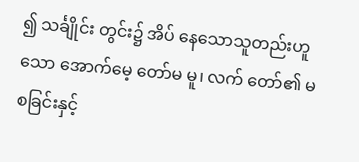၍ သင်္ချိုင်း တွင်း၌ အိပ် နေသောသူတည်းဟူသော အောက်မေ့ တော်မ မူ၊ လက် တော်၏ မစခြင်းနှင့်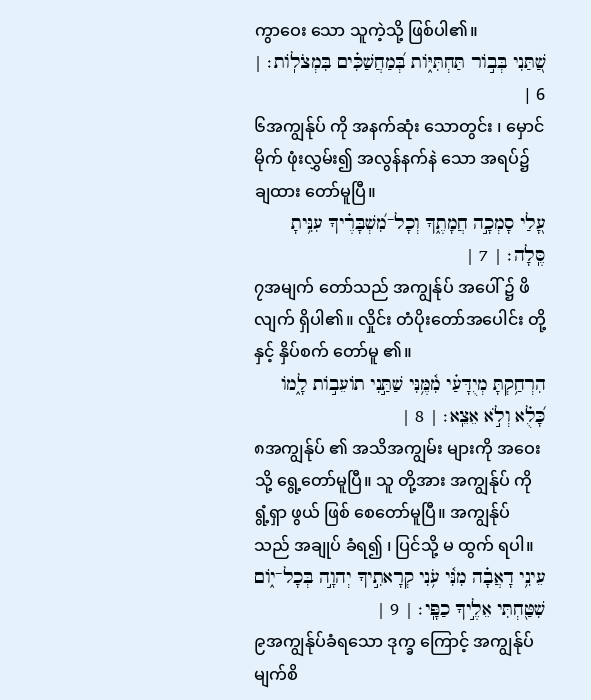ကွာဝေး သော သူကဲ့သို့ ဖြစ်ပါ၏။
שַׁ֭תַּנִי בְּב֣וֹר תַּחְתִּיּ֑וֹת בְּ֝מַחֲשַׁכִּ֗ים בִּמְצֹלֽוֹת׃ | 6 |
၆အကျွန်ုပ် ကို အနက်ဆုံး သောတွင်း ၊ မှောင်မိုက် ဖုံးလွှမ်း၍ အလွန်နက်နဲ သော အရပ်၌ ချထား တော်မူပြီ။
עָ֭לַי סָמְכָ֣ה חֲמָתֶ֑ךָ וְכָל־מִ֝שְׁבָּרֶ֗יךָ עִנִּ֥יתָ סֶּֽלָה׃ | 7 |
၇အမျက် တော်သည် အကျွန်ုပ် အပေါ် ၌ ဖိ လျက် ရှိပါ၏။ လှိုင်း တံပိုးတော်အပေါင်း တို့နှင့် နှိပ်စက် တော်မူ ၏။
הִרְחַ֥קְתָּ מְיֻדָּעַ֗י מִ֫מֶּ֥נִּי שַׁתַּ֣נִי תוֹעֵב֣וֹת לָ֑מוֹ כָּ֝לֻ֗א וְלֹ֣א אֵצֵֽא׃ | 8 |
၈အကျွန်ုပ် ၏ အသိအကျွမ်း များကို အဝေး သို့ ရွေ့တော်မူပြီ။ သူ တို့အား အကျွန်ုပ် ကို ရွံ့ရှာ ဖွယ် ဖြစ် စေတော်မူပြီ။ အကျွန်ုပ် သည် အချုပ် ခံရ၍ ၊ ပြင်သို့ မ ထွက် ရပါ။
עֵינִ֥י דָאֲבָ֗ה מִנִּ֫י עֹ֥נִי קְרָאתִ֣יךָ יְהוָ֣ה בְּכָל־י֑וֹם שִׁטַּ֖חְתִּי אֵלֶ֣יךָ כַפָּֽי׃ | 9 |
၉အကျွန်ုပ်ခံရသော ဒုက္ခ ကြောင့် အကျွန်ုပ် မျက်စိ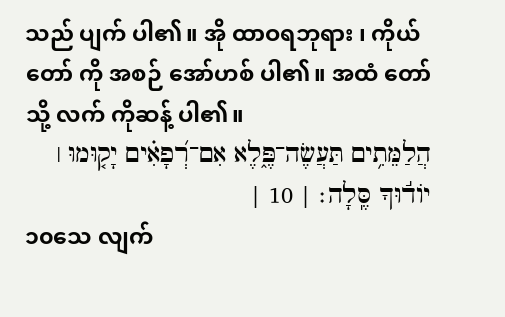သည် ပျက် ပါ၏။ အို ထာဝရဘုရား ၊ ကိုယ်တော် ကို အစဉ် အော်ဟစ် ပါ၏။ အထံ တော်သို့ လက် ကိုဆန့် ပါ၏။
הֲלַמֵּתִ֥ים תַּעֲשֶׂה־פֶּ֑לֶא אִם־רְ֝פָאִ֗ים יָק֤וּמוּ ׀ יוֹד֬וּךָ סֶּֽלָה׃ | 10 |
၁၀သေ လျက်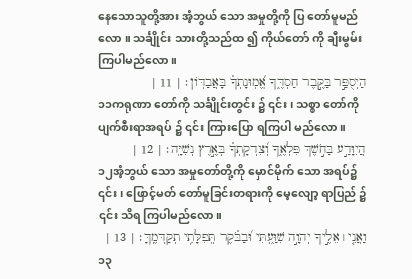နေသောသူတို့အား အံ့ဘွယ် သော အမှုတို့ကို ပြ တော်မူမည်လော ။ သင်္ချိုင်း သားတို့သည်ထ ၍ ကိုယ်တော် ကို ချီးမွမ်း ကြပါမည်လော ။
הַיְסֻפַּ֣ר בַּקֶּ֣בֶר חַסְדֶּ֑ךָ אֱ֝מֽוּנָתְךָ֗ בָּאֲבַדּֽוֹן׃ | 11 |
၁၁ကရုဏာ တော်ကို သင်္ချိုင်းတွင်း ၌ ၎င်း၊ သစ္စာ တော်ကို ပျက်စီးရာအရပ် ၌ ၎င်း ကြားပြော ရကြပါ မည်လော ။
הֲיִוָּדַ֣ע בַּחֹ֣שֶׁךְ פִּלְאֶ֑ךָ וְ֝צִדְקָתְךָ֗ בְּאֶ֣רֶץ נְשִׁיָּֽה׃ | 12 |
၁၂အံ့ဘွယ် သော အမှုတော်တို့ကို မှောင်မိုက် သော အရပ်၌ ၎င်း၊ ဖြောင့်မတ် တော်မူခြင်းတရားကို မေ့လျော့ ရာပြည် ၌ ၎င်း သိရ ကြပါမည်လော။
וַאֲנִ֤י ׀ אֵלֶ֣יךָ יְהוָ֣ה שִׁוַּ֑עְתִּי וּ֝בַבֹּ֗קֶר תְּֽפִלָּתִ֥י תְקַדְּמֶֽךָּ׃ | 13 |
၁၃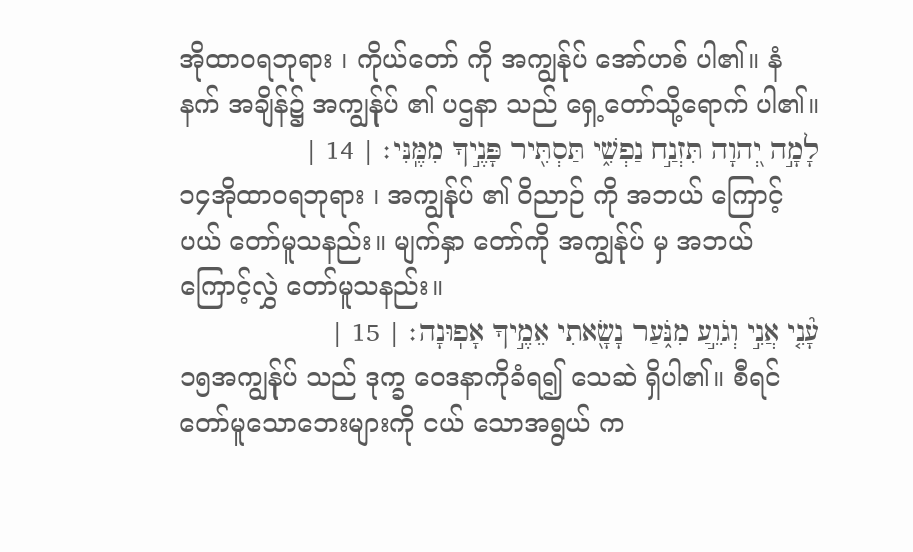အိုထာဝရဘုရား ၊ ကိုယ်တော် ကို အကျွန်ုပ် အော်ဟစ် ပါ၏။ နံနက် အချိန်၌ အကျွန်ုပ် ၏ ပဌနာ သည် ရှေ့တော်သို့ရောက် ပါ၏။
לָמָ֣ה יְ֭הוָה תִּזְנַ֣ח נַפְשִׁ֑י תַּסְתִּ֖יר פָּנֶ֣יךָ מִמֶּֽנִּי׃ | 14 |
၁၄အိုထာဝရဘုရား ၊ အကျွန်ုပ် ၏ ဝိညာဉ် ကို အဘယ် ကြောင့်ပယ် တော်မူသနည်း။ မျက်နှာ တော်ကို အကျွန်ုပ် မှ အဘယ်ကြောင့်လွှဲ တော်မူသနည်း။
עָ֘נִ֤י אֲנִ֣י וְגֹוֵ֣עַ מִנֹּ֑עַר נָשָׂ֖אתִי אֵמֶ֣יךָ אָפֽוּנָה׃ | 15 |
၁၅အကျွန်ုပ် သည် ဒုက္ခ ဝေဒနာကိုခံရ၍ သေဆဲ ရှိပါ၏။ စီရင် တော်မူသောဘေးများကို ငယ် သောအရွယ် က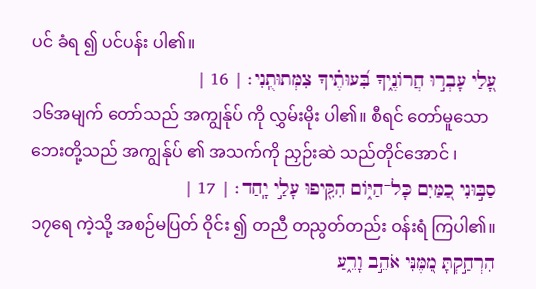ပင် ခံရ ၍ ပင်ပန်း ပါ၏။
עָ֭לַי עָבְר֣וּ חֲרוֹנֶ֑יךָ בִּ֝עוּתֶ֗יךָ צִמְּתוּתֻֽנִי׃ | 16 |
၁၆အမျက် တော်သည် အကျွန်ုပ် ကို လွှမ်းမိုး ပါ၏။ စီရင် တော်မူသောဘေးတို့သည် အကျွန်ုပ် ၏ အသက်ကို ညှဉ်းဆဲ သည်တိုင်အောင် ၊
סַבּ֣וּנִי כַ֭מַּיִם כָּל־הַיּ֑וֹם הִקִּ֖יפוּ עָלַ֣י יָֽחַד׃ | 17 |
၁၇ရေ ကဲ့သို့ အစဉ်မပြတ် ဝိုင်း ၍ တညီ တညွတ်တည်း ဝန်းရံ ကြပါ၏။
הִרְחַ֣קְתָּ מִ֭מֶּנִּי אֹהֵ֣ב וָרֵ֑עַ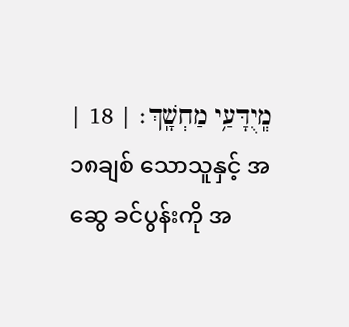מְֽיֻדָּעַ֥י מַחְשָֽׁךְ׃ | 18 |
၁၈ချစ် သောသူနှင့် အဆွေ ခင်ပွန်းကို အ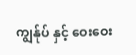ကျွန်ုပ် နှင့် ဝေးဝေး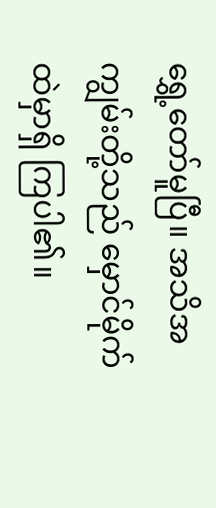ရွှေ့တော်မူပြီ။ အသိအကျွမ်းတို့သည် မှောင်မိုက် ထဲမှာရှိ ကြပါ၏။